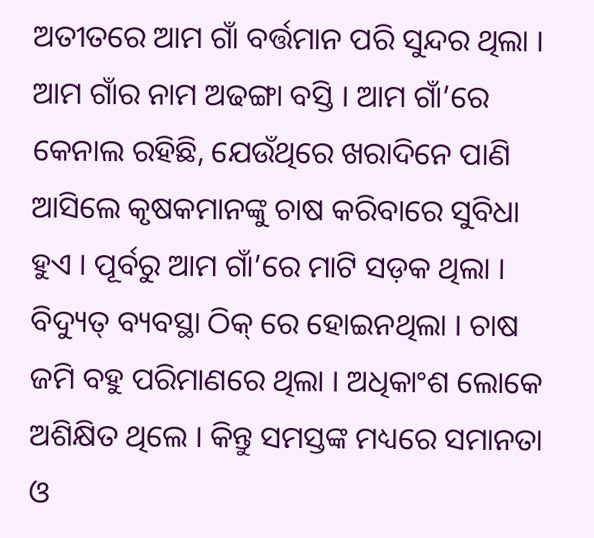ଅତୀତରେ ଆମ ଗାଁ ବର୍ତ୍ତମାନ ପରି ସୁନ୍ଦର ଥିଲା । ଆମ ଗାଁର ନାମ ଅଢଙ୍ଗା ବସ୍ତି । ଆମ ଗାଁ’ରେ କେନାଲ ରହିଛି, ଯେଉଁଥିରେ ଖରାଦିନେ ପାଣି ଆସିଲେ କୃଷକମାନଙ୍କୁ ଚାଷ କରିବାରେ ସୁବିଧା ହୁଏ । ପୂର୍ବରୁ ଆମ ଗାଁ’ରେ ମାଟି ସଡ଼କ ଥିଲା । ବିଦ୍ୟୁତ୍ ବ୍ୟବସ୍ଥା ଠିକ୍ ରେ ହୋଇନଥିଲା । ଚାଷ ଜମି ବହୁ ପରିମାଣରେ ଥିଲା । ଅଧିକାଂଶ ଲୋକେ ଅଶିକ୍ଷିତ ଥିଲେ । କିନ୍ତୁ ସମସ୍ତଙ୍କ ମଧ୍ୟରେ ସମାନତା ଓ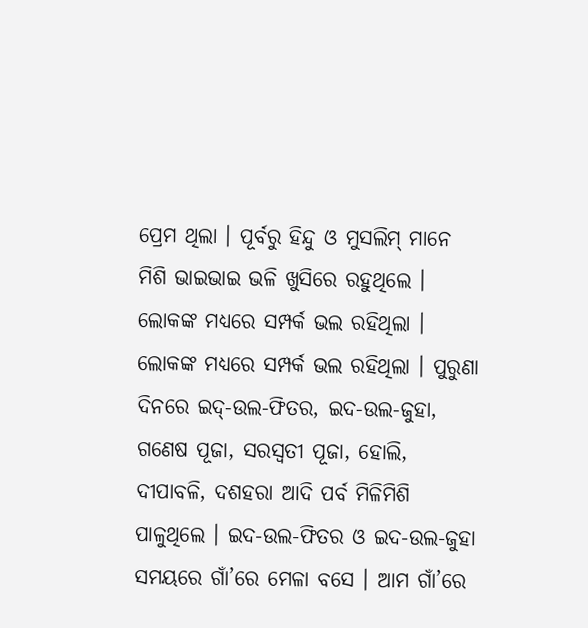ପ୍ରେମ ଥିଲା । ପୂର୍ବରୁ ହିନ୍ଦୁ ଓ ମୁସଲିମ୍ ମାନେ ମିଶି ଭାଇଭାଇ ଭଳି ଖୁସିରେ ରହୁଥିଲେ । ଲୋକଙ୍କ ମଧ୍ୟରେ ସମ୍ପର୍କ ଭଲ ରହିଥିଲା । ଲୋକଙ୍କ ମଧ୍ୟରେ ସମ୍ପର୍କ ଭଲ ରହିଥିଲା । ପୁରୁଣା ଦିନରେ ଇଦ୍-ଉଲ-ଫିତର, ଇଦ-ଉଲ-ଜୁହା, ଗଣେଷ ପୂଜା, ସରସ୍ୱତୀ ପୂଜା, ହୋଲି, ଦୀପାବଳି, ଦଶହରା ଆଦି ପର୍ବ ମିଳିମିଶି ପାଳୁଥିଲେ । ଇଦ-ଉଲ-ଫିତର ଓ ଇଦ-ଉଲ-ଜୁହା ସମୟରେ ଗାଁ’ରେ ମେଳା ବସେ । ଆମ ଗାଁ’ରେ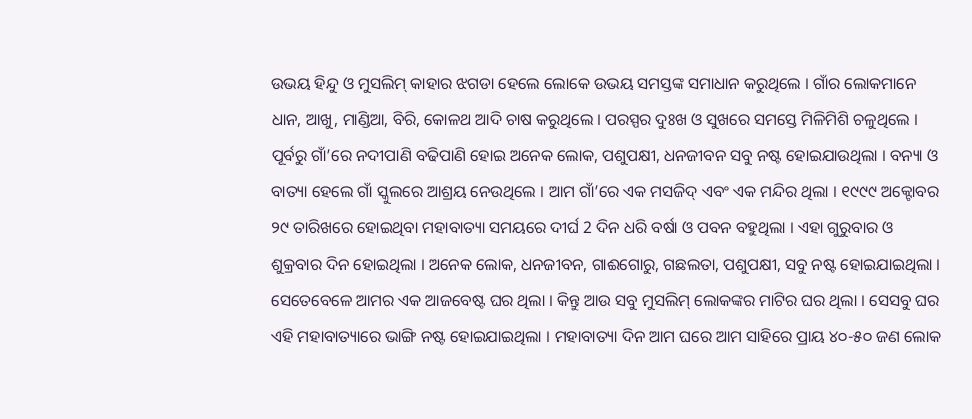ଉଭୟ ହିନ୍ଦୁ ଓ ମୁସଲିମ୍ କାହାର ଝଗଡା ହେଲେ ଲୋକେ ଉଭୟ ସମସ୍ତଙ୍କ ସମାଧାନ କରୁଥିଲେ । ଗାଁର ଲୋକମାନେ ଧାନ, ଆଖୁ, ମାଣ୍ଡିଆ, ବିରି, କୋଳଥ ଆଦି ଚାଷ କରୁଥିଲେ । ପରସ୍ପର ଦୁଃଖ ଓ ସୁଖରେ ସମସ୍ତେ ମିଳିମିଶି ଚଳୁଥିଲେ । ପୂର୍ବରୁ ଗାଁ’ରେ ନଦୀପାଣି ବଢିପାଣି ହୋଇ ଅନେକ ଲୋକ, ପଶୁପକ୍ଷୀ, ଧନଜୀବନ ସବୁ ନଷ୍ଟ ହୋଇଯାଉଥିଲା । ବନ୍ୟା ଓ ବାତ୍ୟା ହେଲେ ଗାଁ ସ୍କୁଲରେ ଆଶ୍ରୟ ନେଉଥିଲେ । ଆମ ଗାଁ’ରେ ଏକ ମସଜିଦ୍ ଏବଂ ଏକ ମନ୍ଦିର ଥିଲା । ୧୯୯୯ ଅକ୍ଟୋବର ୨୯ ତାରିଖରେ ହୋଇଥିବା ମହାବାତ୍ୟା ସମୟରେ ଦୀର୍ଘ 2 ଦିନ ଧରି ବର୍ଷା ଓ ପବନ ବହୁଥିଲା । ଏହା ଗୁରୁବାର ଓ ଶୁକ୍ରବାର ଦିନ ହୋଇଥିଲା । ଅନେକ ଲୋକ, ଧନଜୀବନ, ଗାଈଗୋରୁ, ଗଛଲତା, ପଶୁପକ୍ଷୀ, ସବୁ ନଷ୍ଟ ହୋଇଯାଇଥିଲା । ସେତେବେଳେ ଆମର ଏକ ଆଜବେଷ୍ଟ ଘର ଥିଲା । କିନ୍ତୁ ଆଉ ସବୁ ମୁସଲିମ୍ ଲୋକଙ୍କର ମାଟିର ଘର ଥିଲା । ସେସବୁ ଘର ଏହି ମହାବାତ୍ୟାରେ ଭାଙ୍ଗି ନଷ୍ଟ ହୋଇଯାଇଥିଲା । ମହାବାତ୍ୟା ଦିନ ଆମ ଘରେ ଆମ ସାହିରେ ପ୍ରାୟ ୪୦-୫୦ ଜଣ ଲୋକ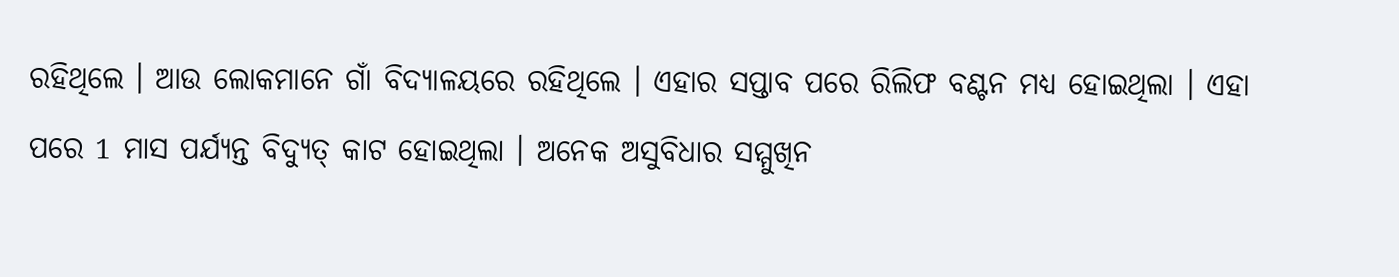ରହିଥିଲେ । ଆଉ ଲୋକମାନେ ଗାଁ ବିଦ୍ୟାଳୟରେ ରହିଥିଲେ । ଏହାର ସପ୍ତାବ ପରେ ରିଲିଫ ବଣ୍ଟନ ମଧ୍ୟ ହୋଇଥିଲା । ଏହା ପରେ 1 ମାସ ପର୍ଯ୍ୟନ୍ତ ବିଦ୍ୟୁତ୍ କାଟ ହୋଇଥିଲା । ଅନେକ ଅସୁବିଧାର ସମ୍ମୁଖିନ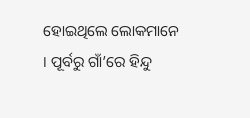ହୋଇଥିଲେ ଲୋକମାନେ । ପୂର୍ବରୁ ଗାଁ’ରେ ହିନ୍ଦୁ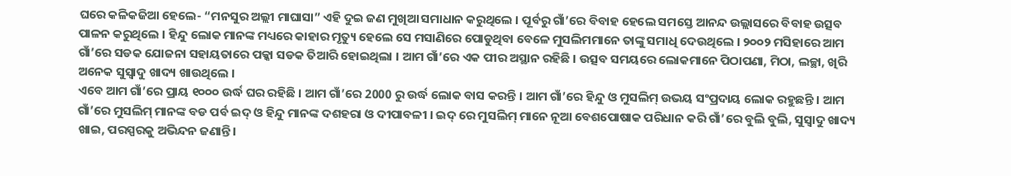ଘରେ କଳିକଜିଆ ହେଲେ- “ମନସୁର ଅଲ୍ଲୀ ମାଘାସା” ଏହି ଦୁଇ ଜଣ ମୁଖିଆ ସମାଧାନ କରୁଥିଲେ । ପୂର୍ବରୁ ଗାଁ’ରେ ବିବାହ ହେଲେ ସମସ୍ତେ ଆନନ୍ଦ ଉଲ୍ଲାସରେ ବିବାହ ଉତ୍ସବ ପାଳନ କରୁଥିଲେ । ହିନ୍ଦୁ ଲୋକ ମାନଙ୍କ ମଧ୍ୟରେ କାହାର ମୃତ୍ୟୁ ହେଲେ ସେ ମସାଣିରେ ପୋଡୁଥିବା ବେଳେ ମୁସଲିମମାନେ ତାଙ୍କୁ ସମାଧି ଦେଉଥିଲେ । ୨୦୦୨ ମସିହାରେ ଆମ ଗାଁ’ରେ ସଡକ ଯୋଜନା ସହାୟତାରେ ପକ୍କା ସଡକ ତିଆରି ହୋଇଥିଲା । ଆମ ଗାଁ’ରେ ଏକ ପୀର ଅସ୍ଥାନ ରହିଛି । ଉତ୍ସବ ସମୟରେ ଲୋକମାନେ ପିଠାପଣା, ମିଠା, ଲଚ୍ଛା, ଖିରି ଅନେକ ସୁସ୍ୱାଦୁ ଖାଦ୍ୟ ଖାଉଥିଲେ ।
ଏବେ ଆମ ଗାଁ’ରେ ପ୍ରାୟ ୧୦୦୦ ଉର୍ଦ୍ଧ ଘର ରହିଛି । ଆମ ଗାଁ’ରେ 2000 ରୁ ଉର୍ଦ୍ଧ ଲୋକ ବାସ କରନ୍ତି । ଆମ ଗାଁ’ରେ ହିନ୍ଦୁ ଓ ମୁସଲିମ୍ ଉଭୟ ସଂପ୍ରଦାୟ ଲୋକ ରହୁଛନ୍ତି । ଆମ ଗାଁ’ରେ ମୁସଲିମ୍ ମାନଙ୍କ ବଡ ପର୍ବ ଇଦ୍ ଓ ହିନ୍ଦୁ ମାନଙ୍କ ଦଶହରା ଓ ଦୀପାବଳୀ । ଇଦ୍ ରେ ମୁସଲିମ୍ ମାନେ ନୂଆ ବେଶପୋଷାକ ପରିଧାନ କରି ଗାଁ’ରେ ବୁଲି ବୁଲି, ସୁସ୍ୱାଦୁ ଖାଦ୍ୟ ଖାଇ, ପରସ୍ପରକୁ ଅଭିନ୍ଦନ ଜଣାନ୍ତି ।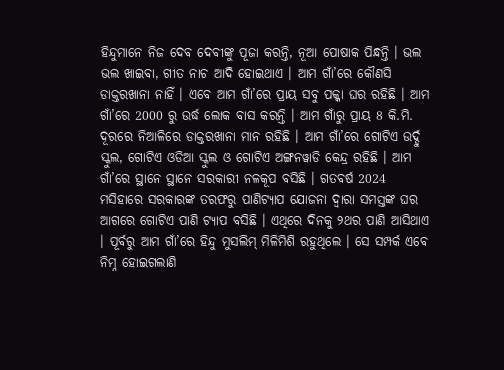ହିନ୍ଦୁମାନେ ନିଜ ଦେବ ଦେବୀଙ୍କୁ ପୂଜା କରନ୍ତି, ନୂଆ ପୋଷାକ ପିନ୍ଧନ୍ତି । ଭଲ ଭଲ ଖାଇବା, ଗୀତ ନାଚ ଆଦି ହୋଇଥାଏ । ଆମ ଗାଁ’ରେ କୌଣସି ଡାକ୍ତରଖାନା ନାହିଁ । ଏବେ ଆମ ଗାଁ’ରେ ପ୍ରାୟ ସବୁ ପକ୍କା ଘର ରହିଛି । ଆମ ଗାଁ’ରେ 2000 ରୁ ଉର୍ଦ୍ଧ ଲୋକ ବାସ କରନ୍ତି । ଆମ ଗାଁରୁ ପ୍ରାୟ 8 କି.ମି. ଦୂରରେ ନିଆଳିରେ ଡାକ୍ତରଖାନା ମାନ ରହିଛି । ଆମ ଗାଁ’ରେ ଗୋଟିଏ ଉର୍ଦ୍ଦୁ ସ୍କୁଲ, ଗୋଟିଏ ଓଡିଆ ସ୍କୁଲ ଓ ଗୋଟିଏ ଅଙ୍ଗନୱାଡି କେନ୍ଦ୍ର ରହିଛି । ଆମ ଗାଁ’ରେ ସ୍ଥାନେ ସ୍ଥାନେ ସରକାରୀ ନଳକୂପ ବସିଛି । ଗତବର୍ଷ 2024 ମସିହାରେ ସରକାରଙ୍କ ତରଫରୁ ପାଣିଟ୍ୟାପ ଯୋଜନା ଦ୍ୱାରା ସମସ୍ତଙ୍କ ଘର ଆଗରେ ଗୋଟିଏ ପାଣି ଟ୍ୟାପ ବସିଛି । ଏଥିରେ ଦିନକୁ ୨ଥର ପାଣି ଆସିଥାଏ । ପୂର୍ବରୁ ଆମ ଗାଁ’ରେ ହିନ୍ଦୁ ମୁସଲିମ୍ ମିଳିମିଶି ରହୁଥିଲେ । ସେ ସମ୍ପର୍କ ଏବେ ନିମ୍ନ ହୋଇଗଲାଣି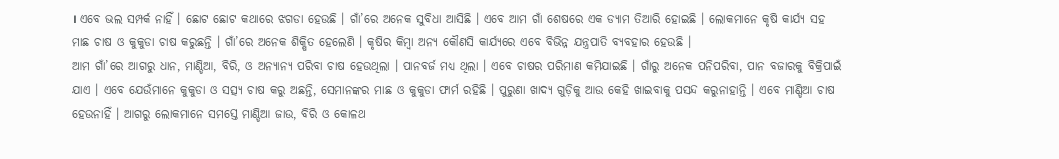। ଏବେ ଭଲ ସମ୍ପର୍କ ନାହିଁ । ଛୋଟ ଛୋଟ କଥାରେ ଝଗଡା ହେଉଛି । ଗାଁ’ରେ ଅନେକ ସୁବିଧା ଆସିଛି । ଏବେ ଆମ ଗାଁ ଶେଷରେ ଏକ ଡ୍ୟାମ ତିଆରି ହୋଇଛି । ଲୋକମାନେ କୃଷି କାର୍ଯ୍ୟ ସହ ମାଛ ଚାଷ ଓ କୁକୁଡା ଚାଷ କରୁଛନ୍ତି । ଗାଁ’ରେ ଅନେକ ଶିକ୍ଷିତ ହେଲେଣି । କୃଷିର କିମ୍ୱା ଅନ୍ୟ କୌଣସି କାର୍ଯ୍ୟରେ ଏବେ ବିଭିନ୍ନ ଯନ୍ତ୍ରପାତି ବ୍ୟବହାର ହେଉଛି ।
ଆମ ଗାଁ’ରେ ଆଗରୁ ଧାନ, ମାଣ୍ଡିଆ, ବିରି, ଓ ଅନ୍ୟାନ୍ୟ ପରିବା ଚାଷ ହେଉଥିଲା । ପାନବର୍ଜ ମଧ୍ୟ ଥିଲା । ଏବେ ଚାଷର ପରିମାଣ କମିଯାଇଛି । ଗାଁରୁ ଅନେକ ପନିପରିବା, ପାନ ବଜାରକୁ ବିକ୍ରିପାଇଁ ଯାଏ । ଏବେ ଯେଉଁମାନେ କୁକୁଡା ଓ ସତ୍ସ୍ୟ ଚାଷ କରୁ ଅଛନ୍ତି, ସେମାନଙ୍କର ମାଛ ଓ କୁକୁଡା ଫାର୍ମ ରହିଛି । ପୁରୁଣା ଖାଦ୍ୟ ଗୁଡ଼ିକୁ ଆଉ କେହି ଖାଇବାକୁ ପସନ୍ଦ କରୁନାହାନ୍ତି । ଏବେ ମାଣ୍ଡିଆ ଚାଷ ହେଉନାହିଁ । ଆଗରୁ ଲୋକମାନେ ସମସ୍ତେ ମାଣ୍ଡିଆ ଜାଉ, ବିରି ଓ କୋଳଥ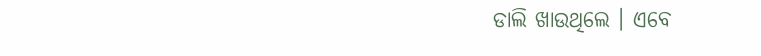ଡାଲି ଖାଉଥିଲେ । ଏବେ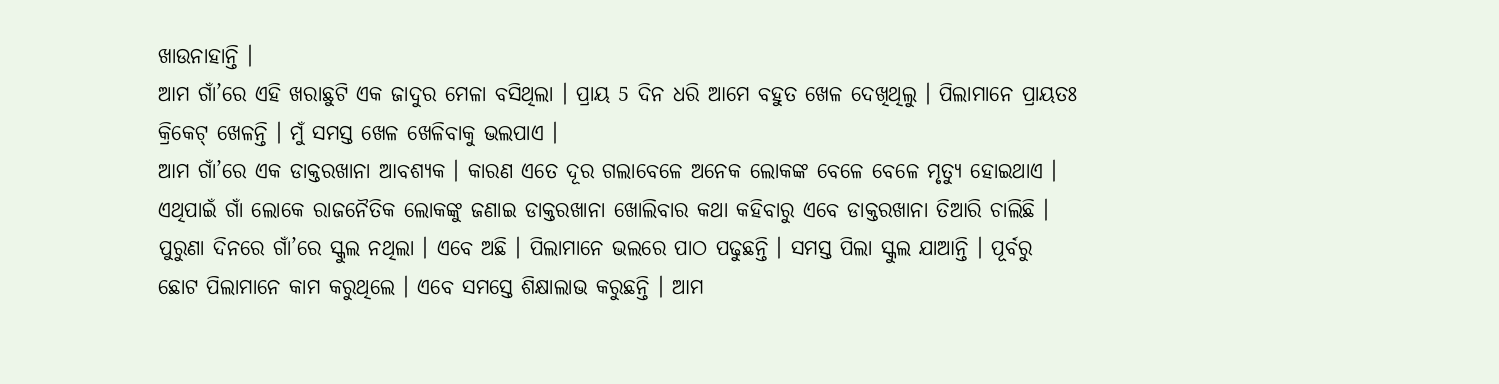ଖାଉନାହାନ୍ତି ।
ଆମ ଗାଁ’ରେ ଏହି ଖରାଛୁଟି ଏକ ଜାଦୁର ମେଳା ବସିଥିଲା । ପ୍ରାୟ 5 ଦିନ ଧରି ଆମେ ବହୁତ ଖେଳ ଦେଖିଥିଲୁ । ପିଲାମାନେ ପ୍ରାୟତଃ କ୍ରିକେଟ୍ ଖେଳନ୍ତି । ମୁଁ ସମସ୍ତ ଖେଳ ଖେଳିବାକୁ ଭଲପାଏ ।
ଆମ ଗାଁ’ରେ ଏକ ଡାକ୍ତରଖାନା ଆବଶ୍ୟକ । କାରଣ ଏତେ ଦୂର ଗଲାବେଳେ ଅନେକ ଲୋକଙ୍କ ବେଳେ ବେଳେ ମୃତ୍ୟୁ ହୋଇଥାଏ । ଏଥିପାଇଁ ଗାଁ ଲୋକେ ରାଜନୈତିକ ଲୋକଙ୍କୁ ଜଣାଇ ଡାକ୍ତରଖାନା ଖୋଲିବାର କଥା କହିବାରୁ ଏବେ ଡାକ୍ତରଖାନା ତିଆରି ଚାଲିଛି । ପୁରୁଣା ଦିନରେ ଗାଁ’ରେ ସ୍କୁଲ ନଥିଲା । ଏବେ ଅଛି । ପିଲାମାନେ ଭଲରେ ପାଠ ପଢୁଛନ୍ତି । ସମସ୍ତ ପିଲା ସ୍କୁଲ ଯାଆନ୍ତି । ପୂର୍ବରୁ ଛୋଟ ପିଲାମାନେ କାମ କରୁଥିଲେ । ଏବେ ସମସ୍ତେ ଶିକ୍ଷାଲାଭ କରୁଛନ୍ତି । ଆମ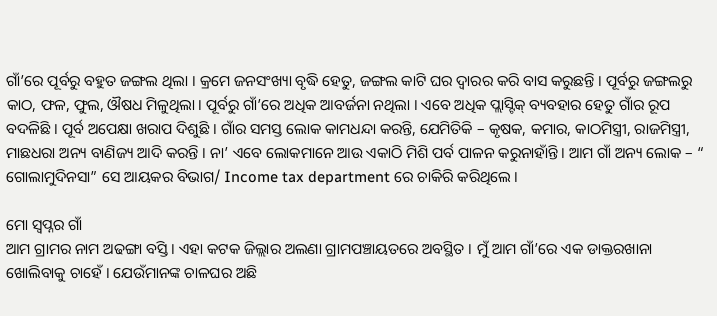ଗାଁ’ରେ ପୂର୍ବରୁ ବହୁତ ଜଙ୍ଗଲ ଥିଲା । କ୍ରମେ ଜନସଂଖ୍ୟା ବୃଦ୍ଧି ହେତୁ, ଜଙ୍ଗଲ କାଟି ଘର ଦ୍ୱାରର କରି ବାସ କରୁଛନ୍ତି । ପୂର୍ବରୁ ଜଙ୍ଗଲରୁ କାଠ, ଫଳ, ଫୁଲ, ଔଷଧ ମିଳୁଥିଲା । ପୂର୍ବରୁ ଗାଁ’ରେ ଅଧିକ ଆବର୍ଜନା ନଥିଲା । ଏବେ ଅଧିକ ପ୍ଲାସ୍ଟିକ୍ ବ୍ୟବହାର ହେତୁ ଗାଁର ରୂପ ବଦଳିଛି । ପୂର୍ବ ଅପେକ୍ଷା ଖରାପ ଦିଶୁଛି । ଗାଁର ସମସ୍ତ ଲୋକ କାମଧନ୍ଦା କରନ୍ତି, ଯେମିତିକି – କୃଷକ, କମାର, କାଠମିସ୍ତ୍ରୀ, ରାଜମିସ୍ତ୍ରୀ, ମାଛଧରା ଅନ୍ୟ ବାଣିଜ୍ୟ ଆଦି କରନ୍ତି । ନା’ ଏବେ ଲୋକମାନେ ଆଉ ଏକାଠି ମିଶି ପର୍ବ ପାଳନ କରୁନାହାଁନ୍ତି। ଆମ ଗାଁ ଅନ୍ୟ ଲୋକ – “ ଗୋଲାମୁଦିନସା” ସେ ଆୟକର ବିଭାଗ/ Income tax department ରେ ଚାକିରି କରିଥିଲେ ।

ମୋ ସ୍ୱପ୍ନର ଗାଁ
ଆମ ଗ୍ରାମର ନାମ ଅଢଙ୍ଗା ବସ୍ତି । ଏହା କଟକ ଜିଲ୍ଲାର ଅଲଣା ଗ୍ରାମପଞ୍ଚାୟତରେ ଅବସ୍ଥିତ । ମୁଁ ଆମ ଗାଁ’ରେ ଏକ ଡାକ୍ତରଖାନା ଖୋଲିବାକୁ ଚାହେଁ । ଯେଉଁମାନଙ୍କ ଚାଳଘର ଅଛି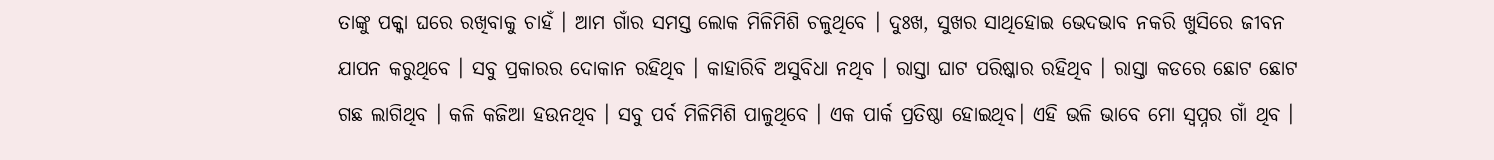ତାଙ୍କୁ ପକ୍କା ଘରେ ରଖିବାକୁ ଚାହଁ । ଆମ ଗାଁର ସମସ୍ତ ଲୋକ ମିଳିମିଶି ଚଳୁଥିବେ । ଦୁଃଖ, ସୁଖର ସାଥିହୋଇ ଭେଦଭାବ ନକରି ଖୁସିରେ ଜୀବନ ଯାପନ କରୁଥିବେ । ସବୁ ପ୍ରକାରର ଦୋକାନ ରହିଥିବ । କାହାରିବି ଅସୁବିଧା ନଥିବ । ରାସ୍ତା ଘାଟ ପରିଷ୍କାର ରହିଥିବ । ରାସ୍ତା କଡରେ ଛୋଟ ଛୋଟ ଗଛ ଲାଗିଥିବ । କଳି କଜିଆ ହଉନଥିବ । ସବୁ ପର୍ବ ମିଳିମିଶି ପାଳୁଥିବେ । ଏକ ପାର୍କ ପ୍ରତିଷ୍ଠା ହୋଇଥିବ। ଏହି ଭଳି ଭାବେ ମୋ ସ୍ୱପ୍ନର ଗାଁ ଥିବ ।